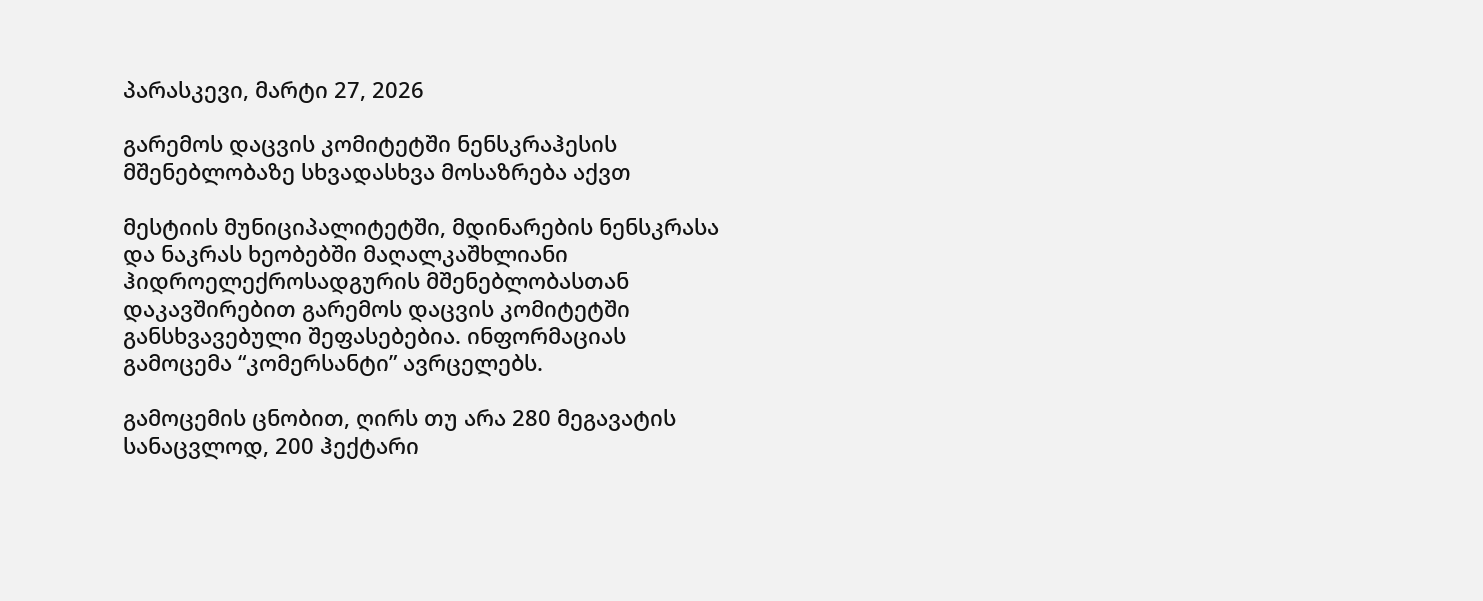პარასკევი, მარტი 27, 2026

გარემოს დაცვის კომიტეტში ნენსკრაჰესის მშენებლობაზე სხვადასხვა მოსაზრება აქვთ

მესტიის მუნიციპალიტეტში, მდინარების ნენსკრასა და ნაკრას ხეობებში მაღალკაშხლიანი ჰიდროელექროსადგურის მშენებლობასთან დაკავშირებით გარემოს დაცვის კომიტეტში განსხვავებული შეფასებებია. ინფორმაციას გამოცემა “კომერსანტი” ავრცელებს.

გამოცემის ცნობით, ღირს თუ არა 280 მეგავატის სანაცვლოდ, 200 ჰექტარი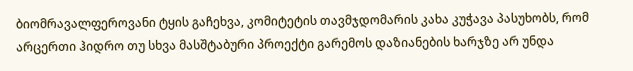ბიომრავალფეროვანი ტყის გაჩეხვა, კომიტეტის თავმჯდომარის კახა კუჭავა პასუხობს, რომ არცერთი ჰიდრო თუ სხვა მასშტაბური პროექტი გარემოს დაზიანების ხარჯზე არ უნდა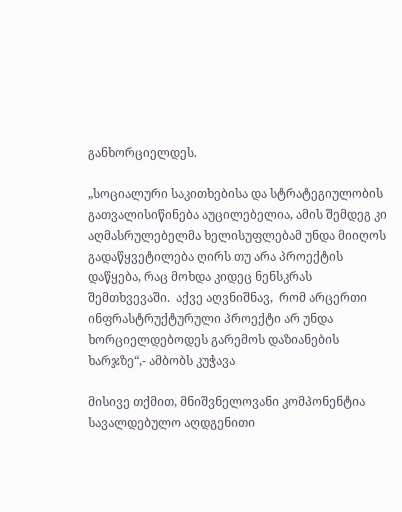განხორციელდეს.

„სოციალური საკითხებისა და სტრატეგიულობის გათვალისიწინება აუცილებელია, ამის შემდეგ კი აღმასრულებელმა ხელისუფლებამ უნდა მიიღოს გადაწყვეტილება ღირს თუ არა პროექტის დაწყება, რაც მოხდა კიდეც ნენსკრას შემთხვევაში.  აქვე აღვნიშნავ,  რომ არცერთი ინფრასტრუქტურული პროექტი არ უნდა ხორციელდებოდეს გარემოს დაზიანების ხარჯზე“,- ამბობს კუჭავა

მისივე თქმით, მნიშვნელოვანი კომპონენტია სავალდებულო აღდგენითი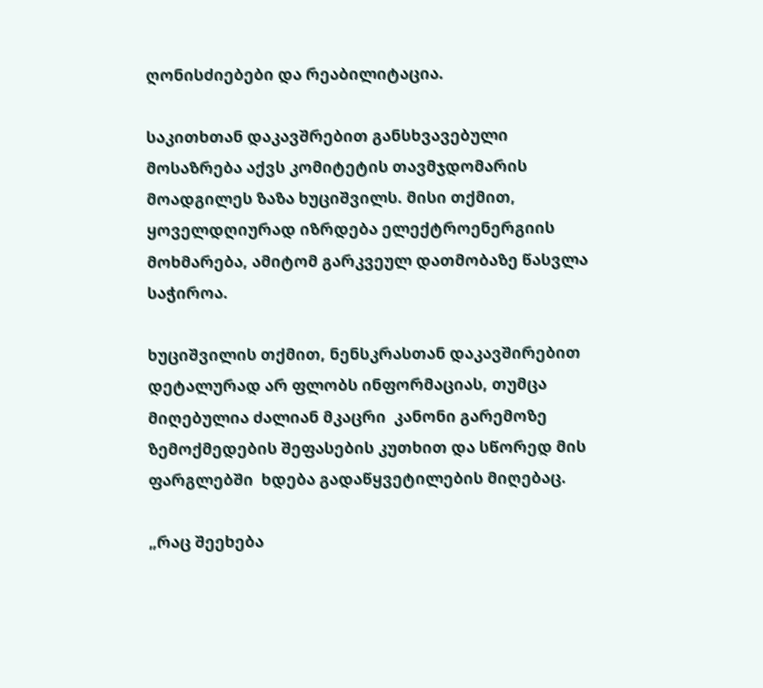ღონისძიებები და რეაბილიტაცია.

საკითხთან დაკავშრებით განსხვავებული მოსაზრება აქვს კომიტეტის თავმჯდომარის მოადგილეს ზაზა ხუციშვილს. მისი თქმით, ყოველდღიურად იზრდება ელექტროენერგიის მოხმარება, ამიტომ გარკვეულ დათმობაზე წასვლა საჭიროა.

ხუციშვილის თქმით, ნენსკრასთან დაკავშირებით დეტალურად არ ფლობს ინფორმაციას, თუმცა  მიღებულია ძალიან მკაცრი  კანონი გარემოზე ზემოქმედების შეფასების კუთხით და სწორედ მის ფარგლებში  ხდება გადაწყვეტილების მიღებაც.

„რაც შეეხება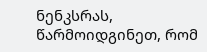ნენკსრას, წარმოიდგინეთ, რომ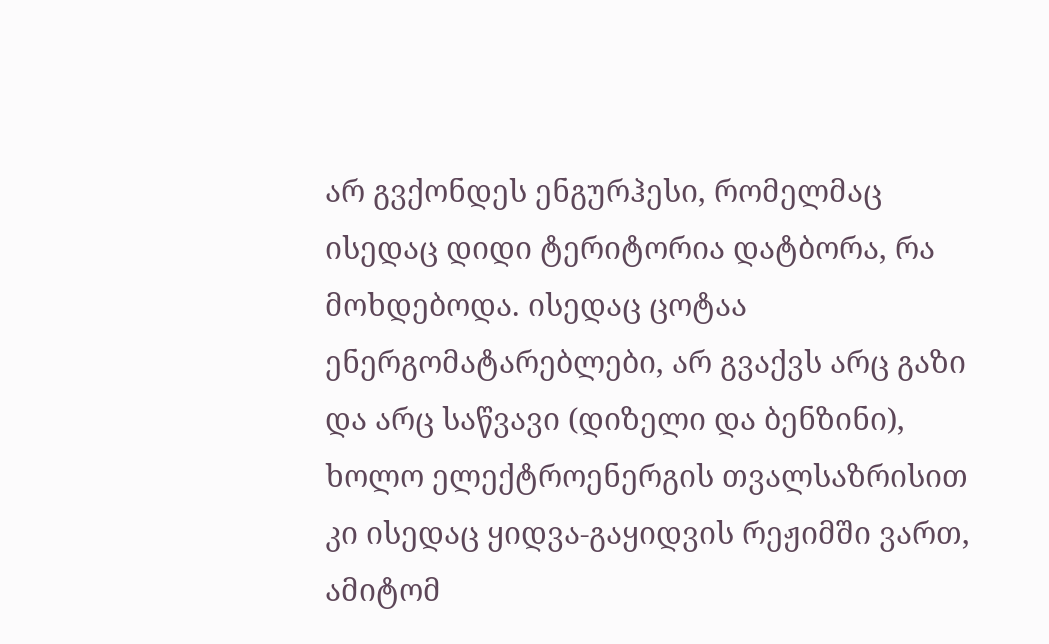არ გვქონდეს ენგურჰესი, რომელმაც ისედაც დიდი ტერიტორია დატბორა, რა მოხდებოდა. ისედაც ცოტაა ენერგომატარებლები, არ გვაქვს არც გაზი და არც საწვავი (დიზელი და ბენზინი), ხოლო ელექტროენერგის თვალსაზრისით კი ისედაც ყიდვა-გაყიდვის რეჟიმში ვართ, ამიტომ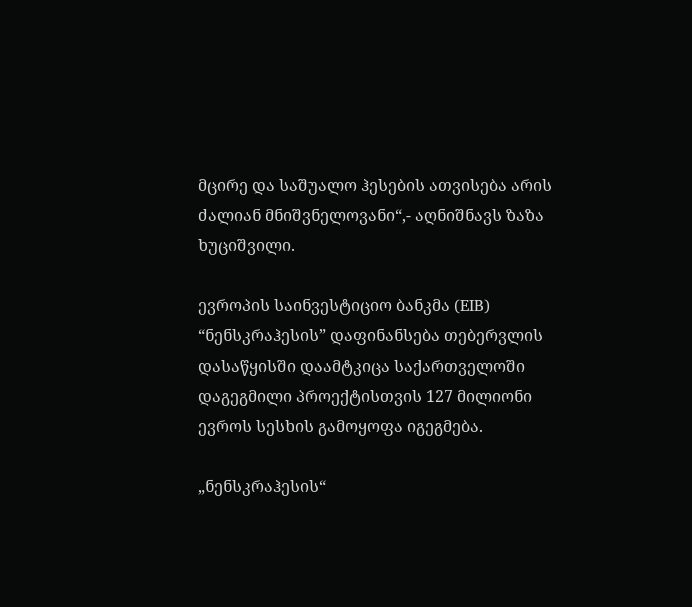მცირე და საშუალო ჰესების ათვისება არის ძალიან მნიშვნელოვანი“,- აღნიშნავს ზაზა ხუციშვილი.

ევროპის საინვესტიციო ბანკმა (EIB) “ნენსკრაჰესის” დაფინანსება თებერვლის დასაწყისში დაამტკიცა საქართველოში დაგეგმილი პროექტისთვის 127 მილიონი ევროს სესხის გამოყოფა იგეგმება.

„ნენსკრაჰესის“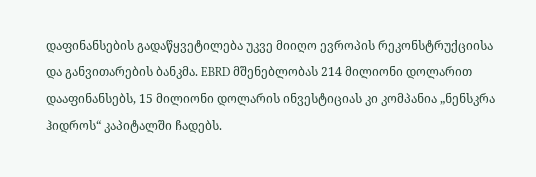დაფინანსების გადაწყვეტილება უკვე მიიღო ევროპის რეკონსტრუქციისა და განვითარების ბანკმა. EBRD მშენებლობას 214 მილიონი დოლარით დააფინანსებს, 15 მილიონი დოლარის ინვესტიციას კი კომპანია „ნენსკრა ჰიდროს“ კაპიტალში ჩადებს.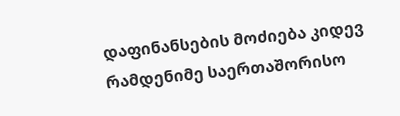დაფინანსების მოძიება კიდევ რამდენიმე საერთაშორისო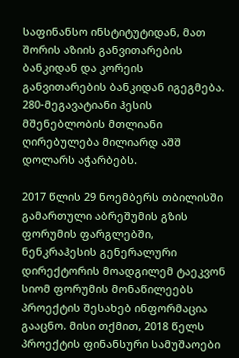საფინანსო ინსტიტუტიდან, მათ შორის აზიის განვითარების ბანკიდან და კორეის განვითარების ბანკიდან იგეგმება. 280-მეგავატიანი ჰესის მშენებლობის მთლიანი ღირებულება მილიარდ აშშ დოლარს აჭარბებს.

2017 წლის 29 ნოემბერს თბილისში გამართული აბრეშუმის გზის ფორუმის ფარგლებში, ნენკრაჰესის გენერალური დირექტორის მოადგილემ ტაეკვონ სიომ ფორუმის მონაწილეებს პროექტის შესახებ ინფორმაცია გააცნო. მისი თქმით, 2018 წელს პროექტის ფინანსური სამუშაოები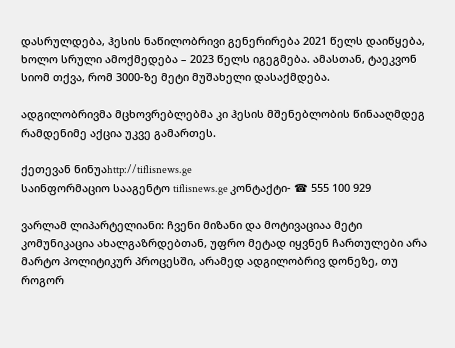დასრულდება, ჰესის ნაწილობრივი გენერირება 2021 წელს დაიწყება, ხოლო სრული ამოქმედება – 2023 წელს იგეგმება. ამასთან, ტაეკვონ სიომ თქვა, რომ 3000-ზე მეტი მუშახელი დასაქმდება.

ადგილობრივმა მცხოვრებლებმა კი ჰესის მშენებლობის წინააღმდეგ რამდენიმე აქცია უკვე გამართეს.

ქეთევან ნინუაhttp://tiflisnews.ge
საინფორმაციო სააგენტო tiflisnews.ge კონტაქტი- ☎ 555 100 929

ვარლამ ლიპარტელიანი: ჩვენი მიზანი და მოტივაციაა მეტი კომუნიკაცია ახალგაზრდებთან, უფრო მეტად იყვნენ ჩართულები არა მარტო პოლიტიკურ პროცესში, არამედ ადგილობრივ დონეზე, თუ როგორ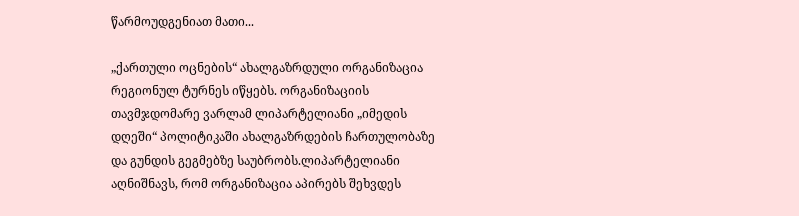წარმოუდგენიათ მათი...

„ქართული ოცნების“ ახალგაზრდული ორგანიზაცია რეგიონულ ტურნეს იწყებს. ორგანიზაციის თავმჯდომარე ვარლამ ლიპარტელიანი „იმედის დღეში“ პოლიტიკაში ახალგაზრდების ჩართულობაზე და გუნდის გეგმებზე საუბრობს.ლიპარტელიანი აღნიშნავს, რომ ორგანიზაცია აპირებს შეხვდეს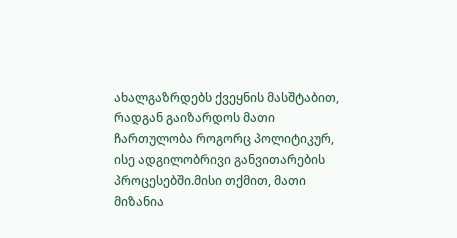ახალგაზრდებს ქვეყნის მასშტაბით, რადგან გაიზარდოს მათი ჩართულობა როგორც პოლიტიკურ, ისე ადგილობრივი განვითარების პროცესებში.მისი თქმით, მათი მიზანია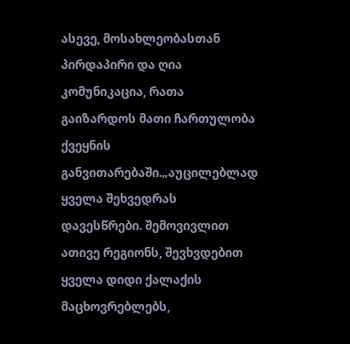ასევე, მოსახლეობასთან პირდაპირი და ღია კომუნიკაცია, რათა გაიზარდოს მათი ჩართულობა ქვეყნის განვითარებაში.„აუცილებლად ყველა შეხვედრას დავესწრები. შემოვივლით ათივე რეგიონს, შევხვდებით ყველა დიდი ქალაქის მაცხოვრებლებს,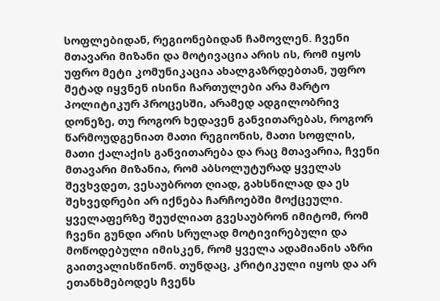სოფლებიდან, რეგიონებიდან ჩამოვლენ. ჩვენი მთავარი მიზანი და მოტივაცია არის ის, რომ იყოს უფრო მეტი კომუნიკაცია ახალგაზრდებთან, უფრო მეტად იყვნენ ისინი ჩართულები არა მარტო პოლიტიკურ პროცესში, არამედ ადგილობრივ დონეზე, თუ როგორ ხედავენ განვითარებას, როგორ წარმოუდგენიათ მათი რეგიონის, მათი სოფლის, მათი ქალაქის განვითარება და რაც მთავარია, ჩვენი მთავარი მიზანია, რომ აბსოლუტურად ყველას შევხვდეთ, ვესაუბროთ ღიად, გახსნილად და ეს შეხვედრები არ იქნება ჩარჩოებში მოქცეული. ყველაფერზე შეუძლიათ გვესაუბრონ იმიტომ, რომ ჩვენი გუნდი არის სრულად მოტივირებული და მოწოდებული იმისკენ, რომ ყველა ადამიანის აზრი გაითვალისწინონ. თუნდაც, კრიტიკული იყოს და არ ეთანხმებოდეს ჩვენს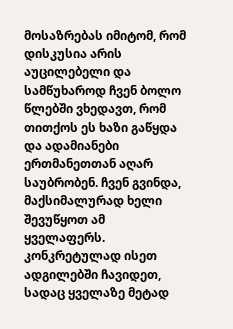მოსაზრებას იმიტომ, რომ დისკუსია არის აუცილებელი და სამწუხაროდ ჩვენ ბოლო წლებში ვხედავთ, რომ თითქოს ეს ხაზი გაწყდა და ადამიანები ერთმანეთთან აღარ საუბრობენ. ჩვენ გვინდა, მაქსიმალურად ხელი შევუწყოთ ამ ყველაფერს. კონკრეტულად ისეთ ადგილებში ჩავიდეთ, სადაც ყველაზე მეტად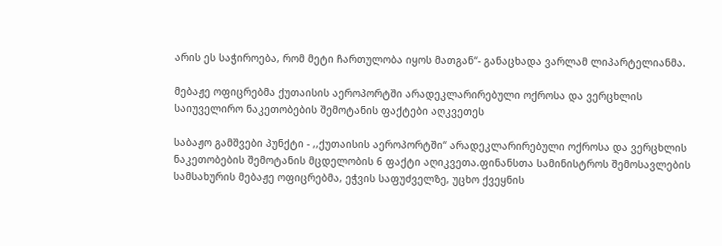არის ეს საჭიროება, რომ მეტი ჩართულობა იყოს მათგან“- განაცხადა ვარლამ ლიპარტელიანმა.

მებაჟე ოფიცრებმა ქუთაისის აეროპორტში არადეკლარირებული ოქროსა და ვერცხლის  საიუველირო ნაკეთობების შემოტანის ფაქტები აღკვეთეს

საბაჟო გამშვები პუნქტი - ,,ქუთაისის აეროპორტში“ არადეკლარირებული ოქროსა და ვერცხლის ნაკეთობების შემოტანის მცდელობის 6 ფაქტი აღიკვეთა.ფინანსთა სამინისტროს შემოსავლების სამსახურის მებაჟე ოფიცრებმა, ეჭვის საფუძველზე, უცხო ქვეყნის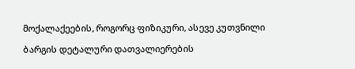მოქალაქეების, როგორც ფიზიკური, ასევე კუთვნილი ბარგის დეტალური დათვალიერების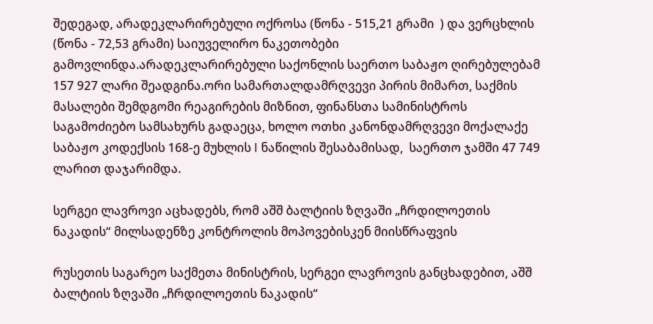შედეგად, არადეკლარირებული ოქროსა (წონა - 515,21 გრამი  ) და ვერცხლის (წონა - 72,53 გრამი) საიუველირო ნაკეთობები გამოვლინდა.არადეკლარირებული საქონლის საერთო საბაჟო ღირებულებამ  157 927 ლარი შეადგინა.ორი სამართალდამრღვევი პირის მიმართ, საქმის მასალები შემდგომი რეაგირების მიზნით, ფინანსთა სამინისტროს საგამოძიებო სამსახურს გადაეცა, ხოლო ოთხი კანონდამრღვევი მოქალაქე საბაჟო კოდექსის 168-ე მუხლის I ნაწილის შესაბამისად,  საერთო ჯამში 47 749 ლარით დაჯარიმდა.

სერგეი ლავროვი აცხადებს, რომ აშშ ბალტიის ზღვაში „ჩრდილოეთის ნაკადის“ მილსადენზე კონტროლის მოპოვებისკენ მიისწრაფვის

რუსეთის საგარეო საქმეთა მინისტრის, სერგეი ლავროვის განცხადებით, აშშ ბალტიის ზღვაში „ჩრდილოეთის ნაკადის“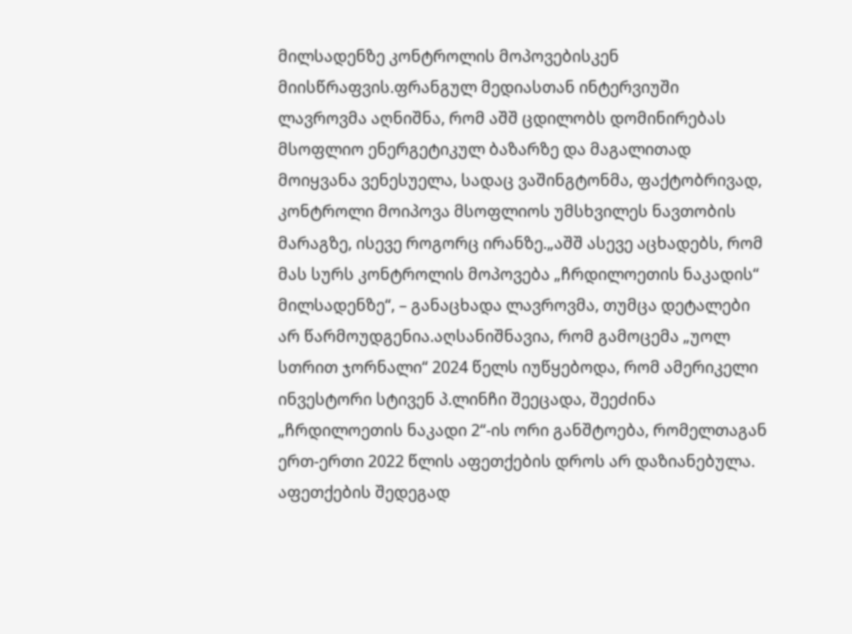მილსადენზე კონტროლის მოპოვებისკენ მიისწრაფვის.ფრანგულ მედიასთან ინტერვიუში ლავროვმა აღნიშნა, რომ აშშ ცდილობს დომინირებას მსოფლიო ენერგეტიკულ ბაზარზე და მაგალითად მოიყვანა ვენესუელა, სადაც ვაშინგტონმა, ფაქტობრივად, კონტროლი მოიპოვა მსოფლიოს უმსხვილეს ნავთობის მარაგზე, ისევე როგორც ირანზე.„აშშ ასევე აცხადებს, რომ მას სურს კონტროლის მოპოვება „ჩრდილოეთის ნაკადის“ მილსადენზე“, – განაცხადა ლავროვმა, თუმცა დეტალები არ წარმოუდგენია.აღსანიშნავია, რომ გამოცემა „უოლ სთრით ჯორნალი“ 2024 წელს იუწყებოდა, რომ ამერიკელი ინვესტორი სტივენ პ.ლინჩი შეეცადა, შეეძინა „ჩრდილოეთის ნაკადი 2“-ის ორი განშტოება, რომელთაგან ერთ-ერთი 2022 წლის აფეთქების დროს არ დაზიანებულა. აფეთქების შედეგად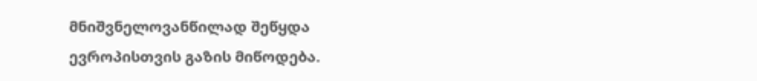მნიშვნელოვანწილად შეწყდა ევროპისთვის გაზის მიწოდება.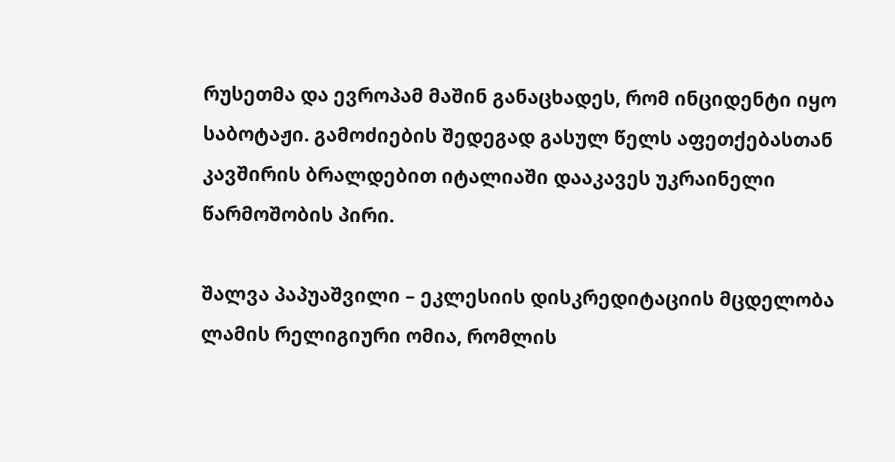რუსეთმა და ევროპამ მაშინ განაცხადეს, რომ ინციდენტი იყო საბოტაჟი. გამოძიების შედეგად გასულ წელს აფეთქებასთან კავშირის ბრალდებით იტალიაში დააკავეს უკრაინელი წარმოშობის პირი.

შალვა პაპუაშვილი – ეკლესიის დისკრედიტაციის მცდელობა ლამის რელიგიური ომია, რომლის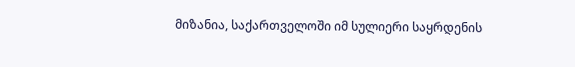მიზანია, საქართველოში იმ სულიერი საყრდენის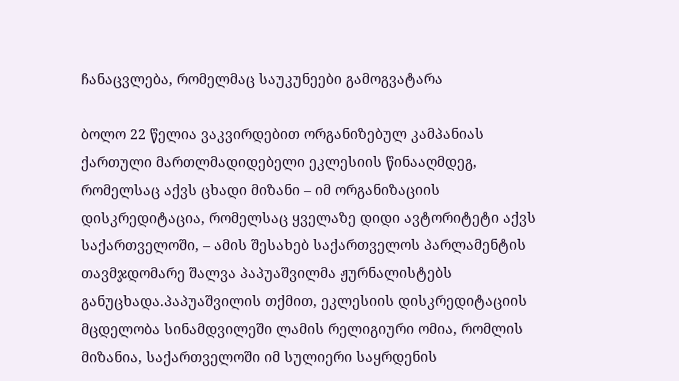ჩანაცვლება, რომელმაც საუკუნეები გამოგვატარა

ბოლო 22 წელია ვაკვირდებით ორგანიზებულ კამპანიას ქართული მართლმადიდებელი ეკლესიის წინააღმდეგ, რომელსაც აქვს ცხადი მიზანი – იმ ორგანიზაციის დისკრედიტაცია, რომელსაც ყველაზე დიდი ავტორიტეტი აქვს საქართველოში, – ამის შესახებ საქართველოს პარლამენტის თავმჯდომარე შალვა პაპუაშვილმა ჟურნალისტებს განუცხადა.პაპუაშვილის თქმით, ეკლესიის დისკრედიტაციის მცდელობა სინამდვილეში ლამის რელიგიური ომია, რომლის მიზანია, საქართველოში იმ სულიერი საყრდენის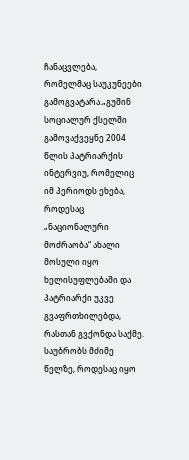ჩანაცვლება, რომელმაც საუკუნეები გამოგვატარა.„გუშინ სოციალურ ქსელში გამოვაქვეყნე 2004 წლის პატრიარქის ინტერვიუ, რომელიც იმ პერიოდს ეხება, როდესაც „ნაციონალური მოძრაობა“ ახალი მოსული იყო ხელისუფლებაში და პატრიარქი უკვე გვაფრთხილებდა, რასთან გვქონდა საქმე. საუბრობს მძიმე წელზე, როდესაც იყო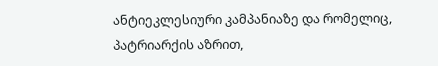ანტიეკლესიური კამპანიაზე და რომელიც, პატრიარქის აზრით,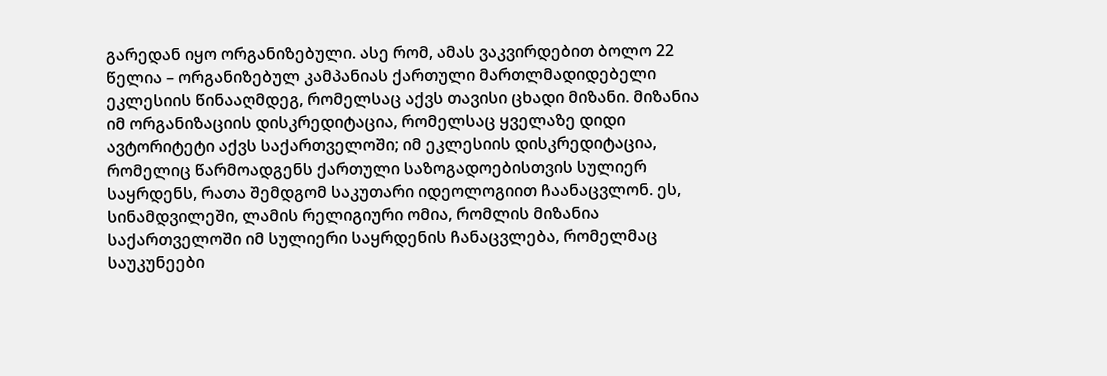გარედან იყო ორგანიზებული. ასე რომ, ამას ვაკვირდებით ბოლო 22 წელია – ორგანიზებულ კამპანიას ქართული მართლმადიდებელი ეკლესიის წინააღმდეგ, რომელსაც აქვს თავისი ცხადი მიზანი. მიზანია იმ ორგანიზაციის დისკრედიტაცია, რომელსაც ყველაზე დიდი ავტორიტეტი აქვს საქართველოში; იმ ეკლესიის დისკრედიტაცია, რომელიც წარმოადგენს ქართული საზოგადოებისთვის სულიერ საყრდენს, რათა შემდგომ საკუთარი იდეოლოგიით ჩაანაცვლონ. ეს, სინამდვილეში, ლამის რელიგიური ომია, რომლის მიზანია საქართველოში იმ სულიერი საყრდენის ჩანაცვლება, რომელმაც საუკუნეები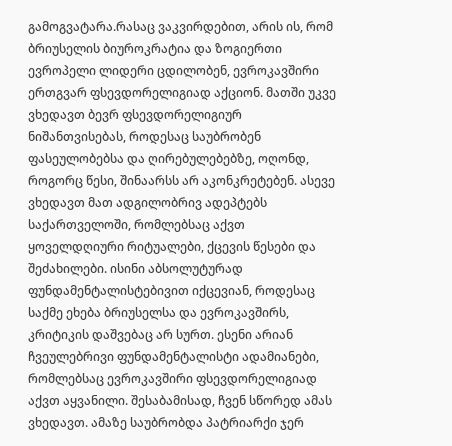გამოგვატარა.რასაც ვაკვირდებით, არის ის, რომ ბრიუსელის ბიუროკრატია და ზოგიერთი ევროპელი ლიდერი ცდილობენ, ევროკავშირი ერთგვარ ფსევდორელიგიად აქციონ. მათში უკვე ვხედავთ ბევრ ფსევდორელიგიურ ნიშანთვისებას, როდესაც საუბრობენ ფასეულობებსა და ღირებულებებზე, ოღონდ, როგორც წესი, შინაარსს არ აკონკრეტებენ. ასევე ვხედავთ მათ ადგილობრივ ადეპტებს საქართველოში, რომლებსაც აქვთ ყოველდღიური რიტუალები, ქცევის წესები და შეძახილები. ისინი აბსოლუტურად ფუნდამენტალისტებივით იქცევიან, როდესაც საქმე ეხება ბრიუსელსა და ევროკავშირს, კრიტიკის დაშვებაც არ სურთ. ესენი არიან ჩვეულებრივი ფუნდამენტალისტი ადამიანები, რომლებსაც ევროკავშირი ფსევდორელიგიად აქვთ აყვანილი. შესაბამისად, ჩვენ სწორედ ამას ვხედავთ. ამაზე საუბრობდა პატრიარქი ჯერ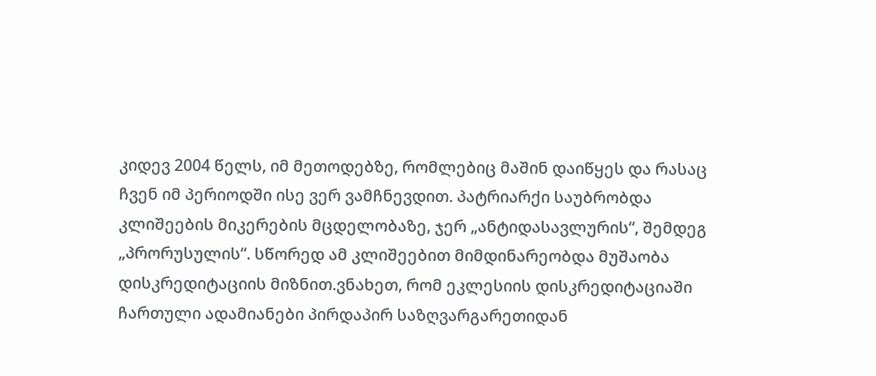კიდევ 2004 წელს, იმ მეთოდებზე, რომლებიც მაშინ დაიწყეს და რასაც ჩვენ იმ პერიოდში ისე ვერ ვამჩნევდით. პატრიარქი საუბრობდა კლიშეების მიკერების მცდელობაზე, ჯერ „ანტიდასავლურის“, შემდეგ „პრორუსულის“. სწორედ ამ კლიშეებით მიმდინარეობდა მუშაობა დისკრედიტაციის მიზნით.ვნახეთ, რომ ეკლესიის დისკრედიტაციაში ჩართული ადამიანები პირდაპირ საზღვარგარეთიდან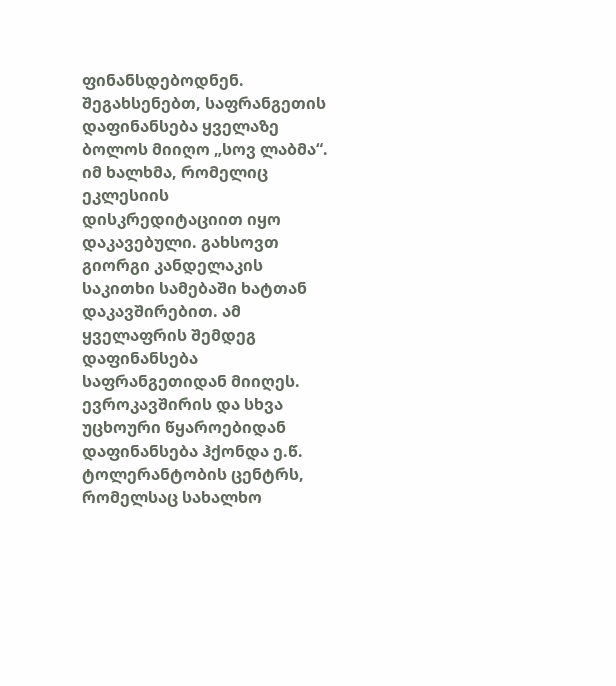ფინანსდებოდნენ. შეგახსენებთ, საფრანგეთის დაფინანსება ყველაზე ბოლოს მიიღო „სოვ ლაბმა“. იმ ხალხმა, რომელიც ეკლესიის დისკრედიტაციით იყო დაკავებული. გახსოვთ გიორგი კანდელაკის საკითხი სამებაში ხატთან დაკავშირებით. ამ ყველაფრის შემდეგ დაფინანსება საფრანგეთიდან მიიღეს. ევროკავშირის და სხვა უცხოური წყაროებიდან დაფინანსება ჰქონდა ე.წ. ტოლერანტობის ცენტრს, რომელსაც სახალხო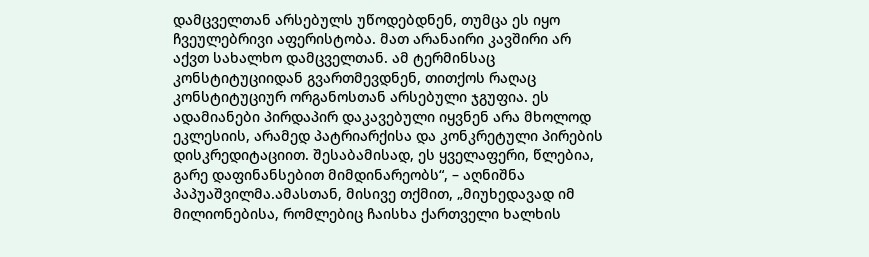დამცველთან არსებულს უწოდებდნენ, თუმცა ეს იყო ჩვეულებრივი აფერისტობა. მათ არანაირი კავშირი არ აქვთ სახალხო დამცველთან. ამ ტერმინსაც კონსტიტუციიდან გვართმევდნენ, თითქოს რაღაც კონსტიტუციურ ორგანოსთან არსებული ჯგუფია. ეს ადამიანები პირდაპირ დაკავებული იყვნენ არა მხოლოდ ეკლესიის, არამედ პატრიარქისა და კონკრეტული პირების დისკრედიტაციით. შესაბამისად, ეს ყველაფერი, წლებია, გარე დაფინანსებით მიმდინარეობს“, – აღნიშნა პაპუაშვილმა.ამასთან, მისივე თქმით, „მიუხედავად იმ მილიონებისა, რომლებიც ჩაისხა ქართველი ხალხის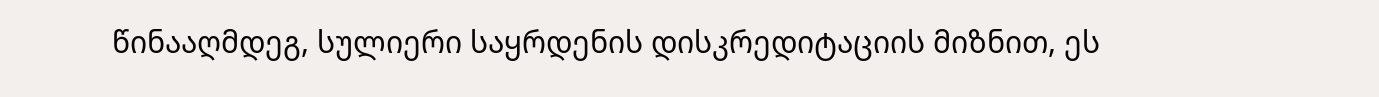წინააღმდეგ, სულიერი საყრდენის დისკრედიტაციის მიზნით, ეს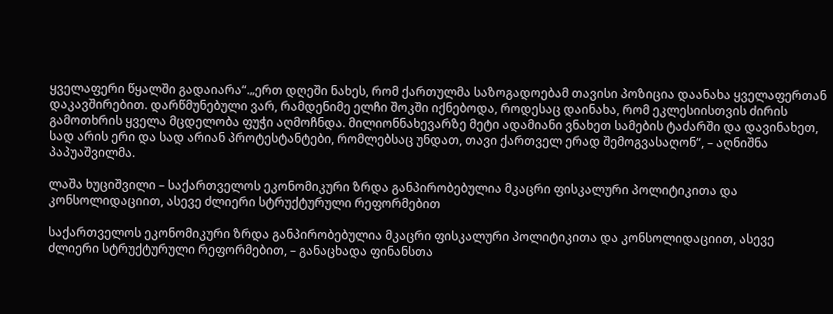ყველაფერი წყალში გადაიარა“.„ერთ დღეში ნახეს, რომ ქართულმა საზოგადოებამ თავისი პოზიცია დაანახა ყველაფერთან დაკავშირებით. დარწმუნებული ვარ, რამდენიმე ელჩი შოკში იქნებოდა, როდესაც დაინახა, რომ ეკლესიისთვის ძირის გამოთხრის ყველა მცდელობა ფუჭი აღმოჩნდა. მილიონნახევარზე მეტი ადამიანი ვნახეთ სამების ტაძარში და დავინახეთ, სად არის ერი და სად არიან პროტესტანტები, რომლებსაც უნდათ, თავი ქართველ ერად შემოგვასაღონ“, – აღნიშნა პაპუაშვილმა.

ლაშა ხუციშვილი – საქართველოს ეკონომიკური ზრდა განპირობებულია მკაცრი ფისკალური პოლიტიკითა და კონსოლიდაციით, ასევე ძლიერი სტრუქტურული რეფორმებით

საქართველოს ეკონომიკური ზრდა განპირობებულია მკაცრი ფისკალური პოლიტიკითა და კონსოლიდაციით, ასევე ძლიერი სტრუქტურული რეფორმებით, – განაცხადა ფინანსთა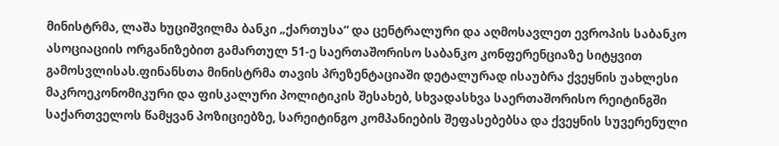მინისტრმა, ლაშა ხუციშვილმა ბანკი „ქართუსა“ და ცენტრალური და აღმოსავლეთ ევროპის საბანკო ასოციაციის ორგანიზებით გამართულ 51-ე საერთაშორისო საბანკო კონფერენციაზე სიტყვით გამოსვლისას.ფინანსთა მინისტრმა თავის პრეზენტაციაში დეტალურად ისაუბრა ქვეყნის უახლესი მაკროეკონომიკური და ფისკალური პოლიტიკის შესახებ, სხვადასხვა საერთაშორისო რეიტინგში საქართველოს წამყვან პოზიციებზე, სარეიტინგო კომპანიების შეფასებებსა და ქვეყნის სუვერენული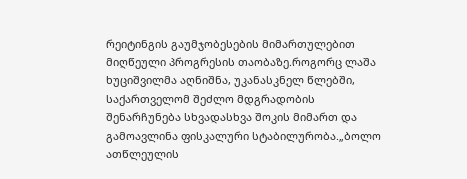რეიტინგის გაუმჯობესების მიმართულებით მიღწეული პროგრესის თაობაზე.როგორც ლაშა ხუციშვილმა აღნიშნა, უკანასკნელ წლებში, საქართველომ შეძლო მდგრადობის შენარჩუნება სხვადასხვა შოკის მიმართ და გამოავლინა ფისკალური სტაბილურობა.„ბოლო ათწლეულის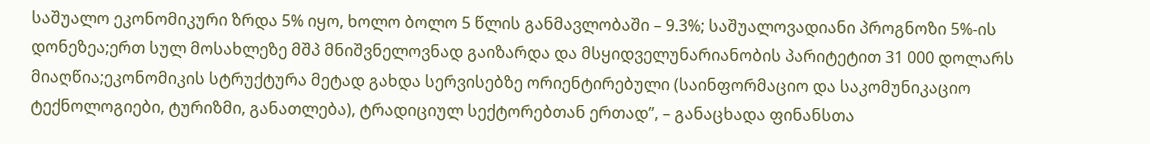საშუალო ეკონომიკური ზრდა 5% იყო, ხოლო ბოლო 5 წლის განმავლობაში – 9.3%; საშუალოვადიანი პროგნოზი 5%-ის დონეზეა;ერთ სულ მოსახლეზე მშპ მნიშვნელოვნად გაიზარდა და მსყიდველუნარიანობის პარიტეტით 31 000 დოლარს მიაღწია;ეკონომიკის სტრუქტურა მეტად გახდა სერვისებზე ორიენტირებული (საინფორმაციო და საკომუნიკაციო ტექნოლოგიები, ტურიზმი, განათლება), ტრადიციულ სექტორებთან ერთად”, – განაცხადა ფინანსთა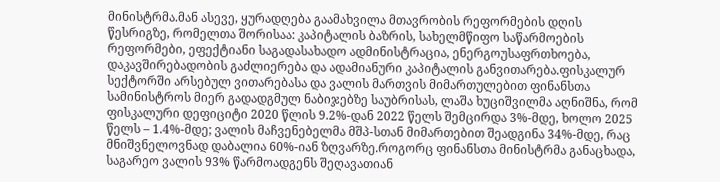მინისტრმა.მან ასევე, ყურადღება გაამახვილა მთავრობის რეფორმების დღის წესრიგზე, რომელთა შორისაა: კაპიტალის ბაზრის, სახელმწიფო საწარმოების რეფორმები, ეფექტიანი საგადასახადო ადმინისტრაცია, ენერგოუსაფრთხოება, დაკავშირებადობის გაძლიერება და ადამიანური კაპიტალის განვითარება.ფისკალურ სექტორში არსებულ ვითარებასა და ვალის მართვის მიმართულებით ფინანსთა სამინისტროს მიერ გადადგმულ ნაბიჯებზე საუბრისას, ლაშა ხუციშვილმა აღნიშნა, რომ ფისკალური დეფიციტი 2020 წლის 9.2%-დან 2022 წელს შემცირდა 3%-მდე, ხოლო 2025 წელს – 1.4%-მდე; ვალის მაჩვენებელმა მშპ-სთან მიმართებით შეადგინა 34%-მდე, რაც მნიშვნელოვნად დაბალია 60%-იან ზღვარზე.როგორც ფინანსთა მინისტრმა განაცხადა, საგარეო ვალის 93% წარმოადგენს შეღავათიან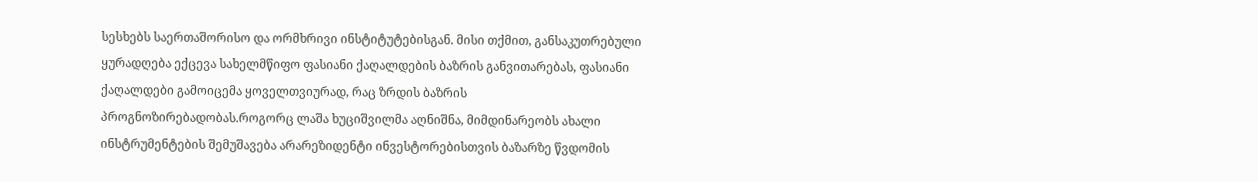სესხებს საერთაშორისო და ორმხრივი ინსტიტუტებისგან. მისი თქმით, განსაკუთრებული ყურადღება ექცევა სახელმწიფო ფასიანი ქაღალდების ბაზრის განვითარებას, ფასიანი ქაღალდები გამოიცემა ყოველთვიურად, რაც ზრდის ბაზრის პროგნოზირებადობას.როგორც ლაშა ხუციშვილმა აღნიშნა, მიმდინარეობს ახალი ინსტრუმენტების შემუშავება არარეზიდენტი ინვესტორებისთვის ბაზარზე წვდომის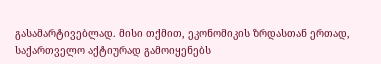გასამარტივებლად. მისი თქმით, ეკონომიკის ზრდასთან ერთად, საქართველო აქტიურად გამოიყენებს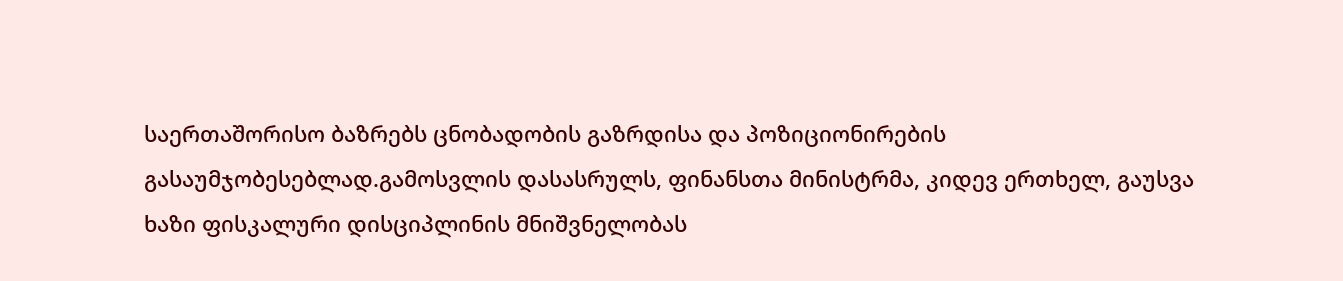საერთაშორისო ბაზრებს ცნობადობის გაზრდისა და პოზიციონირების გასაუმჯობესებლად.გამოსვლის დასასრულს, ფინანსთა მინისტრმა, კიდევ ერთხელ, გაუსვა ხაზი ფისკალური დისციპლინის მნიშვნელობას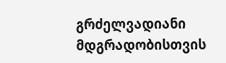გრძელვადიანი მდგრადობისთვის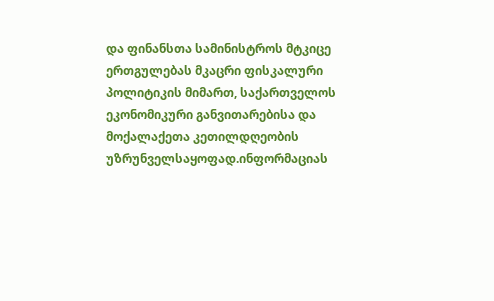და ფინანსთა სამინისტროს მტკიცე ერთგულებას მკაცრი ფისკალური პოლიტიკის მიმართ, საქართველოს ეკონომიკური განვითარებისა და მოქალაქეთა კეთილდღეობის უზრუნველსაყოფად.ინფორმაციას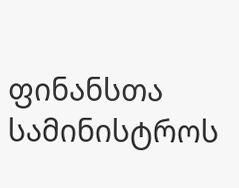ფინანსთა სამინისტროს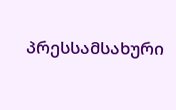პრესსამსახური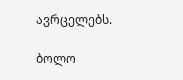ავრცელებს.

ბოლო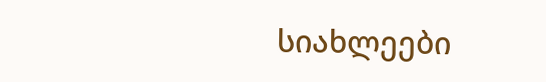სიახლეები